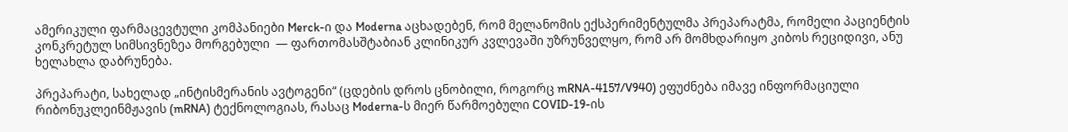ამერიკული ფარმაცევტული კომპანიები Merck-ი და Moderna აცხადებენ, რომ მელანომის ექსპერიმენტულმა პრეპარატმა, რომელი პაციენტის კონკრეტულ სიმსივნეზეა მორგებული  — ფართომასშტაბიან კლინიკურ კვლევაში უზრუნველყო, რომ არ მომხდარიყო კიბოს რეციდივი, ანუ ხელახლა დაბრუნება.

პრეპარატი, სახელად „ინტისმერანის ავტოგენი“ (ცდების დროს ცნობილი, როგორც mRNA-4157/V940) ეფუძნება იმავე ინფორმაციული რიბონუკლეინმჟავის (mRNA) ტექნოლოგიას, რასაც Moderna-ს მიერ წარმოებული COVID-19-ის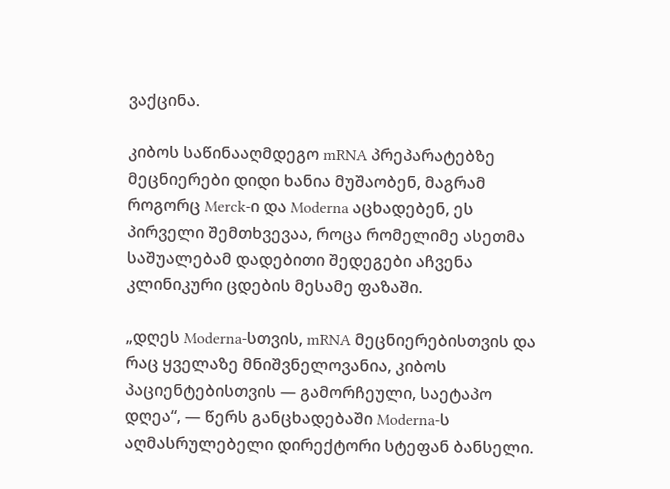ვაქცინა.

კიბოს საწინააღმდეგო mRNA პრეპარატებზე მეცნიერები დიდი ხანია მუშაობენ, მაგრამ როგორც Merck-ი და Moderna აცხადებენ, ეს პირველი შემთხვევაა, როცა რომელიმე ასეთმა საშუალებამ დადებითი შედეგები აჩვენა კლინიკური ცდების მესამე ფაზაში.

„დღეს Moderna-სთვის, mRNA მეცნიერებისთვის და რაც ყველაზე მნიშვნელოვანია, კიბოს პაციენტებისთვის — გამორჩეული, საეტაპო დღეა“, — წერს განცხადებაში Moderna-ს აღმასრულებელი დირექტორი სტეფან ბანსელი.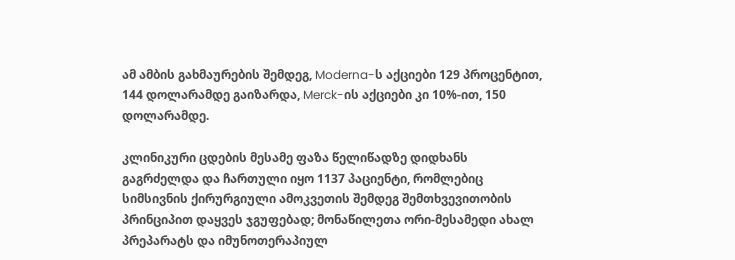ამ ამბის გახმაურების შემდეგ, Moderna-ს აქციები 129 პროცენტით, 144 დოლარამდე გაიზარდა, Merck-ის აქციები კი 10%-ით, 150 დოლარამდე.

კლინიკური ცდების მესამე ფაზა წელიწადზე დიდხანს გაგრძელდა და ჩართული იყო 1137 პაციენტი, რომლებიც სიმსივნის ქირურგიული ამოკვეთის შემდეგ შემთხვევითობის პრინციპით დაყვეს ჯგუფებად; მონაწილეთა ორი-მესამედი ახალ პრეპარატს და იმუნოთერაპიულ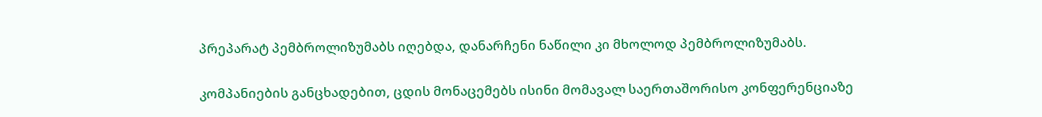პრეპარატ პემბროლიზუმაბს იღებდა, დანარჩენი ნაწილი კი მხოლოდ პემბროლიზუმაბს.

კომპანიების განცხადებით, ცდის მონაცემებს ისინი მომავალ საერთაშორისო კონფერენციაზე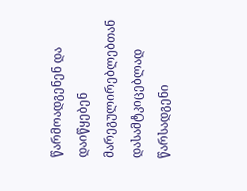წარმოადგენენ და დაიწყებენ მარეგულირებლებთან დასამტკიცებლად წარსადგენი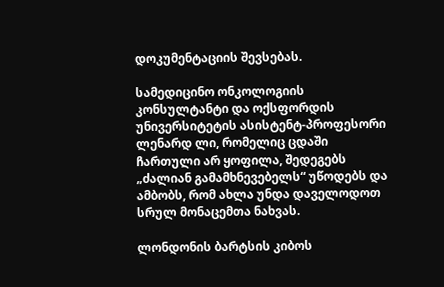დოკუმენტაციის შევსებას.

სამედიცინო ონკოლოგიის კონსულტანტი და ოქსფორდის უნივერსიტეტის ასისტენტ-პროფესორი ლენარდ ლი, რომელიც ცდაში ჩართული არ ყოფილა, შედეგებს „ძალიან გამამხნევებელს“ უწოდებს და ამბობს, რომ ახლა უნდა დაველოდოთ სრულ მონაცემთა ნახვას.

ლონდონის ბარტსის კიბოს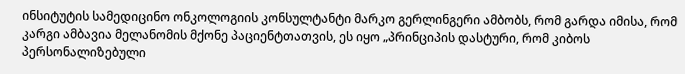ინსიტუტის სამედიცინო ონკოლოგიის კონსულტანტი მარკო გერლინგერი ამბობს, რომ გარდა იმისა, რომ კარგი ამბავია მელანომის მქონე პაციენტთათვის, ეს იყო „პრინციპის დასტური, რომ კიბოს პერსონალიზებული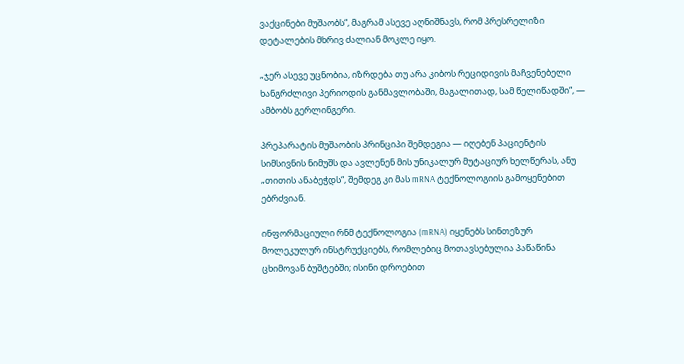ვაქცინები მუშაობს“, მაგრამ ასევე აღნიშნავს, რომ პრესრელიზი დეტალების მხრივ ძალიან მოკლე იყო.

„ჯერ ასევე უცნობია, იზრდება თუ არა კიბოს რეციდივის მაჩვენებელი ხანგრძლივი პერიოდის განმავლობაში, მაგალითად, სამ წელიწადში“, — ამბობს გერლინგერი.

პრეპარატის მუშაობის პრინციპი შემდეგია — იღებენ პაციენტის სიმსივნის ნიმუშს და ავლენენ მის უნიკალურ მუტაციურ ხელწერას, ანუ „თითის ანაბეჭდს“, შემდეგ კი მას mRNA ტექნოლოგიის გამოყენებით ებრძვიან.

ინფორმაციული რნმ ტექნოლოგია (mRNA) იყენებს სინთეზურ მოლეკულურ ინსტრუქციებს, რომლებიც მოთავსებულია პაწაწინა ცხიმოვან ბუშტებში; ისინი დროებით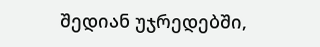შედიან უჯრედებში,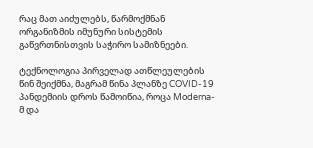რაც მათ აიძულებს, წარმოქმნან ორგანიზმის იმუნური სისტემის გაწვრთნისთვის საჭირო სამიზნეები.

ტექნოლოგია პირველად ათწლეულების წინ შეიქმნა, მაგრამ წინა პლანზე COVID-19 პანდემიის დროს წამოიწია, როცა Moderna-მ და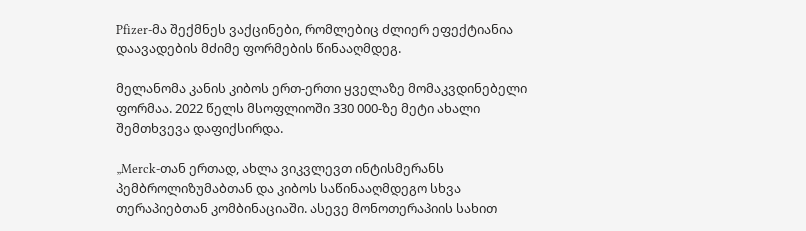Pfizer-მა შექმნეს ვაქცინები, რომლებიც ძლიერ ეფექტიანია დაავადების მძიმე ფორმების წინააღმდეგ.

მელანომა კანის კიბოს ერთ-ერთი ყველაზე მომაკვდინებელი ფორმაა. 2022 წელს მსოფლიოში 330 000-ზე მეტი ახალი შემთხვევა დაფიქსირდა.

„Merck-თან ერთად, ახლა ვიკვლევთ ინტისმერანს პემბროლიზუმაბთან და კიბოს საწინააღმდეგო სხვა თერაპიებთან კომბინაციაში. ასევე მონოთერაპიის სახით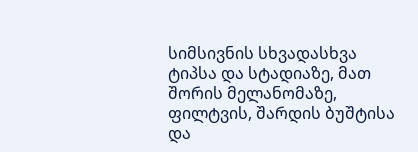სიმსივნის სხვადასხვა ტიპსა და სტადიაზე, მათ შორის მელანომაზე, ფილტვის, შარდის ბუშტისა და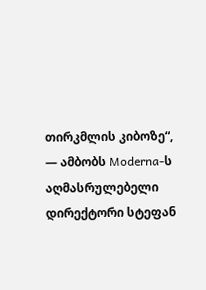თირკმლის კიბოზე“, — ამბობს Moderna-ს აღმასრულებელი დირექტორი სტეფან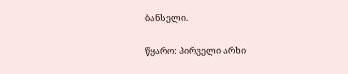ბანსელი.

წყარო: პირველი არხი